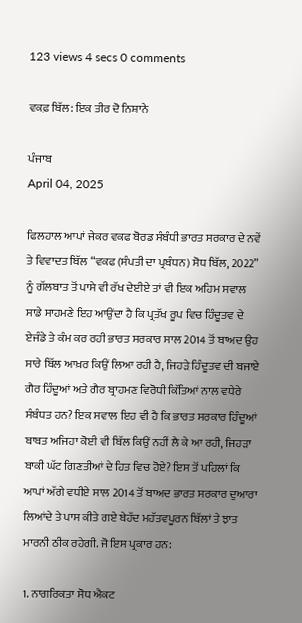123 views 4 secs 0 comments

ਵਕਫ਼ ਬਿੱਲ: ਇਕ ਤੀਰ ਦੋ ਨਿਸ਼ਾਨੇ

ਪੰਜਾਬ
April 04, 2025

ਫਿਲਹਾਲ ਆਪਾਂ ਜੇਕਰ ਵਕਫ ਬੋਰਡ ਸੰਬੰਧੀ ਭਾਰਤ ਸਰਕਾਰ ਦੇ ਨਵੇਂ ਤੇ ਵਿਵਾਦਤ ਬਿੱਲ “ਵਕਫ (ਸੰਪਤੀ ਦਾ ਪ੍ਰਬੰਧਨ) ਸੋਧ ਬਿੱਲ, 2022” ਨੂੰ ਗੱਲਬਾਤ ਤੋਂ ਪਾਸੇ ਵੀ ਰੱਖ ਦੇਈਏ ਤਾਂ ਵੀ ਇਕ ਅਹਿਮ ਸਵਾਲ ਸਾਡੇ ਸਾਹਮਣੇ ਇਹ ਆਉਂਦਾ ਹੈ ਕਿ ਪ੍ਰਤੱਖ ਰੂਪ ਵਿਚ ਹਿੰਦੂਤਵ ਦੇ ਏਜੰਡੇ ਤੇ ਕੰਮ ਕਰ ਰਹੀ ਭਾਰਤ ਸਰਕਾਰ ਸਾਲ 2014 ਤੋਂ ਬਾਅਦ ਉਹ ਸਾਰੇ ਬਿੱਲ ਆਖ਼ਰ ਕਿਉਂ ਲਿਆ ਰਹੀ ਹੈ, ਜਿਹੜੇ ਹਿੰਦੂਤਵ ਦੀ ਬਜਾਏ ਗੈਰ ਹਿੰਦੂਆਂ ਅਤੇ ਗੈਰ ਬ੍ਰਾਹਮਣ ਵਿਰੋਧੀ ਕਿੱਤਿਆਂ ਨਾਲ ਵਧੇਰੇ ਸੰਬੰਧਤ ਹਨ? ਇਕ ਸਵਾਲ ਇਹ ਵੀ ਹੈ ਕਿ ਭਾਰਤ ਸਰਕਾਰ ਹਿੰਦੂਆਂ ਬਾਬਤ ਅਜਿਹਾ ਕੋਈ ਵੀ ਬਿੱਲ ਕਿਉਂ ਨਹੀਂ ਲੈ ਕੇ ਆ ਰਹੀ, ਜਿਹੜਾ ਬਾਕੀ ਘੱਟ ਗਿਣਤੀਆਂ ਦੇ ਹਿਤ ਵਿਚ ਹੋਏ? ਇਸ ਤੋਂ ਪਹਿਲਾਂ ਕਿ ਆਪਾਂ ਅੱਗੇ ਵਧੀਏ ਸਾਲ 2014 ਤੋਂ ਬਾਅਦ ਭਾਰਤ ਸਰਕਾਰ ਦੁਆਰਾ ਲਿਆਂਦੇ ਤੇ ਪਾਸ ਕੀਤੇ ਗਏ ਬੇਹੱਦ ਮਹੱਤਵਪੂਰਨ ਬਿੱਲਾਂ ਤੇ ਝਾਤ ਮਾਰਨੀ ਠੀਕ ਰਹੇਗੀ. ਜੋ ਇਸ ਪ੍ਰਕਾਰ ਹਨ:

1. ਨਾਗਰਿਕਤਾ ਸੋਧ ਐਕਟ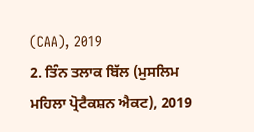(CAA), 2019
2. ਤਿੰਨ ਤਲਾਕ ਬਿੱਲ (ਮੁਸਲਿਮ ਮਹਿਲਾ ਪ੍ਰੋਟੈਕਸ਼ਨ ਐਕਟ), 2019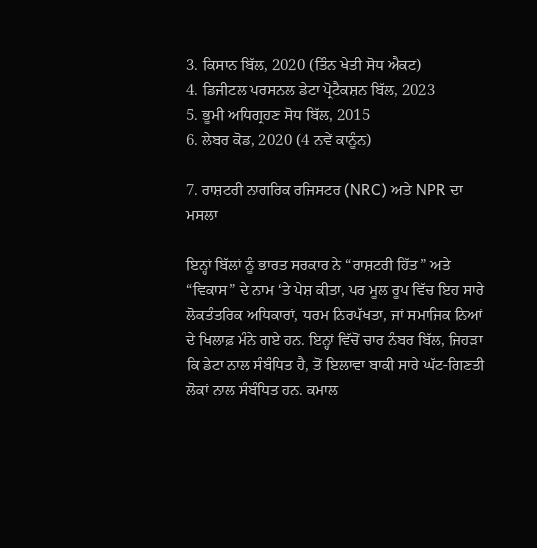3. ਕਿਸਾਨ ਬਿੱਲ, 2020 (ਤਿੰਨ ਖੇਤੀ ਸੋਧ ਐਕਟ)
4. ਡਿਜੀਟਲ ਪਰਸਨਲ ਡੇਟਾ ਪ੍ਰੋਟੈਕਸ਼ਨ ਬਿੱਲ, 2023
5. ਭੂਮੀ ਅਧਿਗ੍ਰਹਣ ਸੋਧ ਬਿੱਲ, 2015
6. ਲੇਬਰ ਕੋਡ, 2020 (4 ਨਵੇਂ ਕਾਨੂੰਨ)

7. ਰਾਸ਼ਟਰੀ ਨਾਗਰਿਕ ਰਜਿਸਟਰ (NRC) ਅਤੇ NPR ਦਾ ਮਸਲਾ

ਇਨ੍ਹਾਂ ਬਿੱਲਾਂ ਨੂੰ ਭਾਰਤ ਸਰਕਾਰ ਨੇ “ਰਾਸ਼ਟਰੀ ਹਿੱਤ” ਅਤੇ “ਵਿਕਾਸ” ਦੇ ਨਾਮ ‘ਤੇ ਪੇਸ਼ ਕੀਤਾ, ਪਰ ਮੂਲ ਰੂਪ ਵਿੱਚ ਇਹ ਸਾਰੇ ਲੋਕਤੰਤਰਿਕ ਅਧਿਕਾਰਾਂ, ਧਰਮ ਨਿਰਪੱਖਤਾ, ਜਾਂ ਸਮਾਜਿਕ ਨਿਆਂ ਦੇ ਖਿਲਾਫ਼ ਮੰਨੇ ਗਏ ਹਨ. ਇਨ੍ਹਾਂ ਵਿੱਚੋਂ ਚਾਰ ਨੰਬਰ ਬਿੱਲ, ਜਿਹੜਾ ਕਿ ਡੇਟਾ ਨਾਲ ਸੰਬੰਧਿਤ ਹੈ, ਤੋਂ ਇਲਾਵਾ ਬਾਕੀ ਸਾਰੇ ਘੱਟ-ਗਿਣਤੀ ਲੋਕਾਂ ਨਾਲ ਸੰਬੰਧਿਤ ਹਨ. ਕਮਾਲ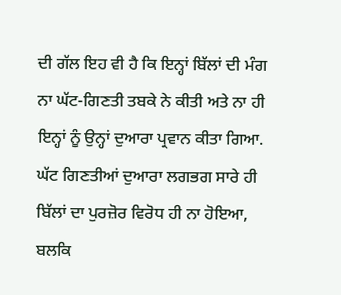ਦੀ ਗੱਲ ਇਹ ਵੀ ਹੈ ਕਿ ਇਨ੍ਹਾਂ ਬਿੱਲਾਂ ਦੀ ਮੰਗ ਨਾ ਘੱਟ-ਗਿਣਤੀ ਤਬਕੇ ਨੇ ਕੀਤੀ ਅਤੇ ਨਾ ਹੀ ਇਨ੍ਹਾਂ ਨੂੰ ਉਨ੍ਹਾਂ ਦੁਆਰਾ ਪ੍ਰਵਾਨ ਕੀਤਾ ਗਿਆ. ਘੱਟ ਗਿਣਤੀਆਂ ਦੁਆਰਾ ਲਗਭਗ ਸਾਰੇ ਹੀ ਬਿੱਲਾਂ ਦਾ ਪੁਰਜ਼ੋਰ ਵਿਰੋਧ ਹੀ ਨਾ ਹੋਇਆ, ਬਲਕਿ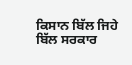ਕਿਸਾਨ ਬਿੱਲ ਜਿਹੇ ਬਿੱਲ ਸਰਕਾਰ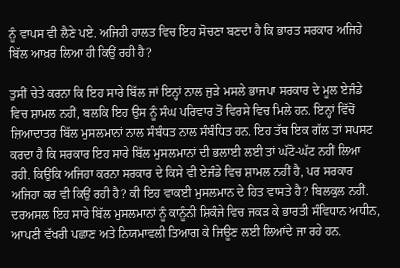ਨੂੰ ਵਾਪਸ ਵੀ ਲੈਣੇ ਪਏ. ਅਜਿਹੀ ਹਾਲਤ ਵਿਚ ਇਹ ਸੋਚਣਾ ਬਣਦਾ ਹੈ ਕਿ ਭਾਰਤ ਸਰਕਾਰ ਅਜਿਹੇ ਬਿੱਲ ਆਖ਼ਰ ਲਿਆ ਹੀ ਕਿਉਂ ਰਹੀ ਹੈ?

ਤੁਸੀਂ ਚੇਤੇ ਕਰਨਾ ਕਿ ਇਹ ਸਾਰੇ ਬਿੱਲ ਜਾਂ ਇਨ੍ਹਾਂ ਨਾਲ ਜੁੜੇ ਮਸਲੇ ਭਾਜਪਾ ਸਰਕਾਰ ਦੇ ਮੂਲ ਏਜੰਡੇ ਵਿਚ ਸ਼ਾਮਲ ਨਹੀਂ, ਬਲਕਿ ਇਹ ਉਸ ਨੂੰ ਸੰਘ ਪਰਿਵਾਰ ਤੋਂ ਵਿਰਸੇ ਵਿਚ ਮਿਲੇ ਹਨ. ਇਨ੍ਹਾਂ ਵਿੱਚੋਂ ਜ਼ਿਆਦਾਤਰ ਬਿੱਲ ਮੁਸਲਮਾਨਾਂ ਨਾਲ ਸੰਬੰਧਤ ਨਾਲ ਸੰਬੰਧਿਤ ਹਨ. ਇਹ ਤੱਥ ਇਕ ਗੱਲ ਤਾਂ ਸਪਸਟ ਕਰਦਾ ਹੈ ਕਿ ਸਰਕਾਰ ਇਹ ਸਾਰੇ ਬਿੱਲ ਮੁਸਲਮਾਨਾਂ ਦੀ ਭਲਾਈ ਲਈ ਤਾਂ ਘੱਟੋ-ਘੱਟ ਨਹੀਂ ਲਿਆ ਰਹੀ. ਕਿਉਂਕਿ ਅਜਿਹਾ ਕਰਨਾ ਸਰਕਾਰ ਦੇ ਕਿਸੇ ਵੀ ਏਜੰਡੇ ਵਿਚ ਸ਼ਾਮਲ ਨਹੀਂ ਹੈ, ਪਰ ਸਰਕਾਰ ਅਜਿਹਾ ਕਰ ਵੀ ਕਿਉਂ ਰਹੀ ਹੈ? ਕੀ ਇਹ ਵਾਕਈ ਮੁਸਲਮਾਨ ਦੇ ਹਿਤ ਵਾਸਤੇ ਹੈ? ਬਿਲਕੁਲ ਨਹੀਂ. ਦਰਅਸਲ ਇਹ ਸਾਰੇ ਬਿੱਲ ਮੁਸਲਮਾਨਾਂ ਨੂੰ ਕਾਨੂੰਨੀ ਸ਼ਿਕੰਜੇ ਵਿਚ ਜਕੜ ਕੇ ਭਾਰਤੀ ਸੰਵਿਧਾਨ ਅਧੀਨ, ਆਪਣੀ ਵੱਖਰੀ ਪਛਾਣ ਅਤੇ ਨਿਯਮਾਵਲੀ ਤਿਆਗ ਕੇ ਜਿਊਣ ਲਈ ਲਿਆਂਦੇ ਜਾ ਰਹੇ ਹਨ.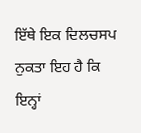ਇੱਥੇ ਇਕ ਦਿਲਚਸਪ ਨੁਕਤਾ ਇਹ ਹੈ ਕਿ ਇਨ੍ਹਾਂ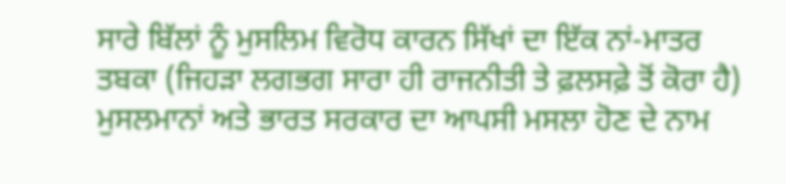ਸਾਰੇ ਬਿੱਲਾਂ ਨੂੰ ਮੁਸਲਿਮ ਵਿਰੋਧ ਕਾਰਨ ਸਿੱਖਾਂ ਦਾ ਇੱਕ ਨਾਂ-ਮਾਤਰ ਤਬਕਾ (ਜਿਹੜਾ ਲਗਭਗ ਸਾਰਾ ਹੀ ਰਾਜਨੀਤੀ ਤੇ ਫ਼ਲਸਫ਼ੇ ਤੋਂ ਕੋਰਾ ਹੈ) ਮੁਸਲਮਾਨਾਂ ਅਤੇ ਭਾਰਤ ਸਰਕਾਰ ਦਾ ਆਪਸੀ ਮਸਲਾ ਹੋਣ ਦੇ ਨਾਮ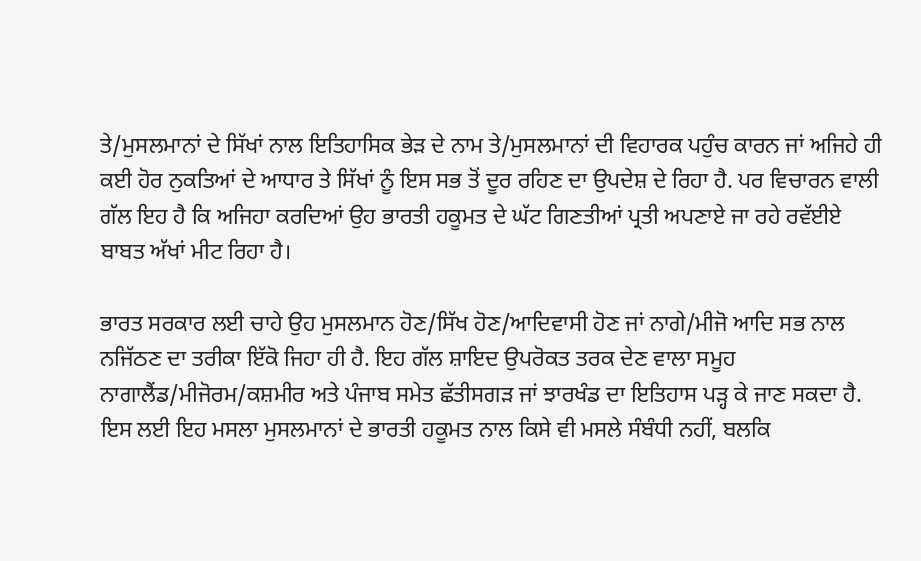ਤੇ/ਮੁਸਲਮਾਨਾਂ ਦੇ ਸਿੱਖਾਂ ਨਾਲ ਇਤਿਹਾਸਿਕ ਭੇੜ ਦੇ ਨਾਮ ਤੇ/ਮੁਸਲਮਾਨਾਂ ਦੀ ਵਿਹਾਰਕ ਪਹੁੰਚ ਕਾਰਨ ਜਾਂ ਅਜਿਹੇ ਹੀ ਕਈ ਹੋਰ ਨੁਕਤਿਆਂ ਦੇ ਆਧਾਰ ਤੇ ਸਿੱਖਾਂ ਨੂੰ ਇਸ ਸਭ ਤੋਂ ਦੂਰ ਰਹਿਣ ਦਾ ਉਪਦੇਸ਼ ਦੇ ਰਿਹਾ ਹੈ. ਪਰ ਵਿਚਾਰਨ ਵਾਲੀ ਗੱਲ ਇਹ ਹੈ ਕਿ ਅਜਿਹਾ ਕਰਦਿਆਂ ਉਹ ਭਾਰਤੀ ਹਕੂਮਤ ਦੇ ਘੱਟ ਗਿਣਤੀਆਂ ਪ੍ਰਤੀ ਅਪਣਾਏ ਜਾ ਰਹੇ ਰਵੱਈਏ ਬਾਬਤ ਅੱਖਾਂ ਮੀਟ ਰਿਹਾ ਹੈ।

ਭਾਰਤ ਸਰਕਾਰ ਲਈ ਚਾਹੇ ਉਹ ਮੁਸਲਮਾਨ ਹੋਣ/ਸਿੱਖ ਹੋਣ/ਆਦਿਵਾਸੀ ਹੋਣ ਜਾਂ ਨਾਗੇ/ਮੀਜੋ ਆਦਿ ਸਭ ਨਾਲ ਨਜਿੱਠਣ ਦਾ ਤਰੀਕਾ ਇੱਕੋ ਜਿਹਾ ਹੀ ਹੈ. ਇਹ ਗੱਲ ਸ਼ਾਇਦ ਉਪਰੋਕਤ ਤਰਕ ਦੇਣ ਵਾਲਾ ਸਮੂਹ ਨਾਗਾਲੈਂਡ/ਮੀਜੋਰਮ/ਕਸ਼ਮੀਰ ਅਤੇ ਪੰਜਾਬ ਸਮੇਤ ਛੱਤੀਸਗੜ ਜਾਂ ਝਾਰਖੰਡ ਦਾ ਇਤਿਹਾਸ ਪੜ੍ਹ ਕੇ ਜਾਣ ਸਕਦਾ ਹੈ. ਇਸ ਲਈ ਇਹ ਮਸਲਾ ਮੁਸਲਮਾਨਾਂ ਦੇ ਭਾਰਤੀ ਹਕੂਮਤ ਨਾਲ ਕਿਸੇ ਵੀ ਮਸਲੇ ਸੰਬੰਧੀ ਨਹੀਂ, ਬਲਕਿ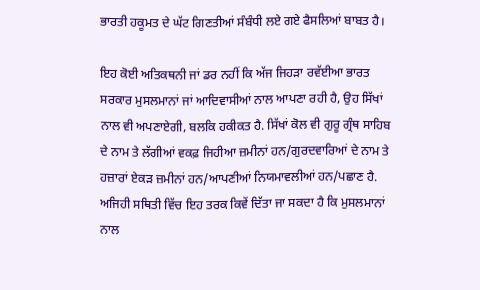ਭਾਰਤੀ ਹਕੂਮਤ ਦੇ ਘੱਟ ਗਿਣਤੀਆਂ ਸੰਬੰਧੀ ਲਏ ਗਏ ਫੈਸਲਿਆਂ ਬਾਬਤ ਹੈ।

ਇਹ ਕੋਈ ਅਤਿਕਥਨੀ ਜਾਂ ਡਰ ਨਹੀਂ ਕਿ ਅੱਜ ਜਿਹੜਾ ਰਵੱਈਆ ਭਾਰਤ ਸਰਕਾਰ ਮੁਸਲਮਾਨਾਂ ਜਾਂ ਆਦਿਵਾਸੀਆਂ ਨਾਲ ਆਪਣਾ ਰਹੀ ਹੈ, ਉਹ ਸਿੱਖਾਂ ਨਾਲ ਵੀ ਅਪਣਾਏਗੀ, ਬਲਕਿ ਹਕੀਕਤ ਹੈ. ਸਿੱਖਾਂ ਕੋਲ ਵੀ ਗੁਰੂ ਗ੍ਰੰਥ ਸਾਹਿਬ ਦੇ ਨਾਮ ਤੇ ਲੱਗੀਆਂ ਵਕਫ਼ ਜਿਹੀਆ ਜ਼ਮੀਨਾਂ ਹਨ/ਗੁਰਦਵਾਰਿਆਂ ਦੇ ਨਾਮ ਤੇ ਹਜ਼ਾਰਾਂ ਏਕੜ ਜ਼ਮੀਨਾਂ ਹਨ/ਆਪਣੀਆਂ ਨਿਯਮਾਵਲੀਆਂ ਹਨ/ਪਛਾਣ ਹੈ. ਅਜਿਹੀ ਸਥਿਤੀ ਵਿੱਚ ਇਹ ਤਰਕ ਕਿਵੇਂ ਦਿੱਤਾ ਜਾ ਸਕਦਾ ਹੈ ਕਿ ਮੁਸਲਮਾਨਾਂ ਨਾਲ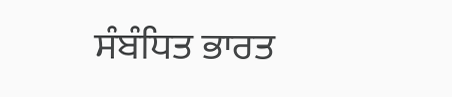ਸੰਬੰਧਿਤ ਭਾਰਤ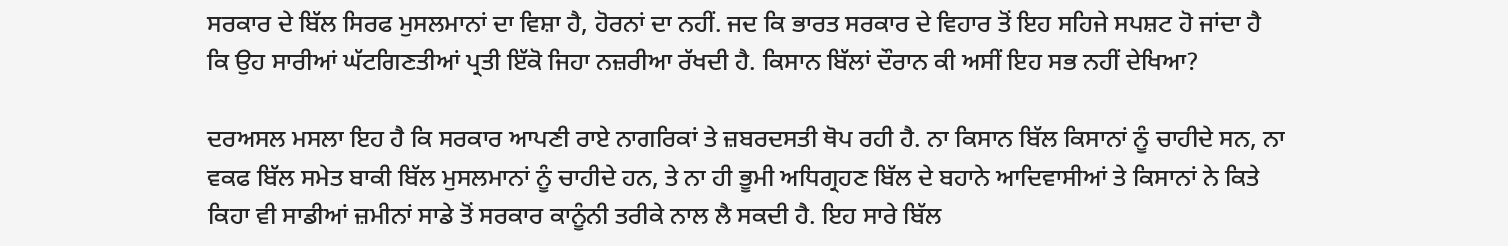ਸਰਕਾਰ ਦੇ ਬਿੱਲ ਸਿਰਫ ਮੁਸਲਮਾਨਾਂ ਦਾ ਵਿਸ਼ਾ ਹੈ, ਹੋਰਨਾਂ ਦਾ ਨਹੀਂ. ਜਦ ਕਿ ਭਾਰਤ ਸਰਕਾਰ ਦੇ ਵਿਹਾਰ ਤੋਂ ਇਹ ਸਹਿਜੇ ਸਪਸ਼ਟ ਹੋ ਜਾਂਦਾ ਹੈ ਕਿ ਉਹ ਸਾਰੀਆਂ ਘੱਟਗਿਣਤੀਆਂ ਪ੍ਰਤੀ ਇੱਕੋ ਜਿਹਾ ਨਜ਼ਰੀਆ ਰੱਖਦੀ ਹੈ. ਕਿਸਾਨ ਬਿੱਲਾਂ ਦੌਰਾਨ ਕੀ ਅਸੀਂ ਇਹ ਸਭ ਨਹੀਂ ਦੇਖਿਆ?

ਦਰਅਸਲ ਮਸਲਾ ਇਹ ਹੈ ਕਿ ਸਰਕਾਰ ਆਪਣੀ ਰਾਏ ਨਾਗਰਿਕਾਂ ਤੇ ਜ਼ਬਰਦਸਤੀ ਥੋਪ ਰਹੀ ਹੈ. ਨਾ ਕਿਸਾਨ ਬਿੱਲ ਕਿਸਾਨਾਂ ਨੂੰ ਚਾਹੀਦੇ ਸਨ, ਨਾ ਵਕਫ ਬਿੱਲ ਸਮੇਤ ਬਾਕੀ ਬਿੱਲ ਮੁਸਲਮਾਨਾਂ ਨੂੰ ਚਾਹੀਦੇ ਹਨ, ਤੇ ਨਾ ਹੀ ਭੂਮੀ ਅਧਿਗ੍ਰਹਣ ਬਿੱਲ ਦੇ ਬਹਾਨੇ ਆਦਿਵਾਸੀਆਂ ਤੇ ਕਿਸਾਨਾਂ ਨੇ ਕਿਤੇ ਕਿਹਾ ਵੀ ਸਾਡੀਆਂ ਜ਼ਮੀਨਾਂ ਸਾਡੇ ਤੋਂ ਸਰਕਾਰ ਕਾਨੂੰਨੀ ਤਰੀਕੇ ਨਾਲ ਲੈ ਸਕਦੀ ਹੈ. ਇਹ ਸਾਰੇ ਬਿੱਲ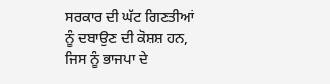ਸਰਕਾਰ ਦੀ ਘੱਟ ਗਿਣਤੀਆਂ ਨੂੰ ਦਬਾਉਣ ਦੀ ਕੋਸ਼ਸ਼ ਹਨ, ਜਿਸ ਨੂੰ ਭਾਜਪਾ ਦੇ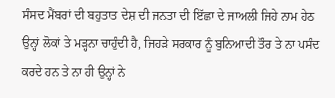ਸੰਸਦ ਮੈਂਬਰਾਂ ਦੀ ਬਹੁਤਾਤ ਦੇਸ਼ ਦੀ ਜਨਤਾ ਦੀ ਇੱਛਾ ਦੇ ਜਾਅਲੀ ਜਿਹੇ ਨਾਮ ਹੇਠ ਉਨ੍ਹਾਂ ਲੋਕਾਂ ਤੇ ਮੜ੍ਹਨਾ ਚਾਹੁੰਦੀ ਹੈ, ਜਿਹੜੇ ਸਰਕਾਰ ਨੂੰ ਬੁਨਿਆਦੀ ਤੌਰ ਤੇ ਨਾ ਪਸੰਦ ਕਰਦੇ ਹਨ ਤੇ ਨਾ ਹੀ ਉਨ੍ਹਾਂ ਨੇ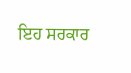ਇਹ ਸਰਕਾਰ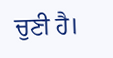ਚੁਣੀ ਹੈ।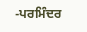-ਪਰਮਿੰਦਰ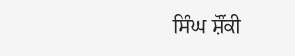ਸਿੰਘ ਸ਼ੌਂਕੀ